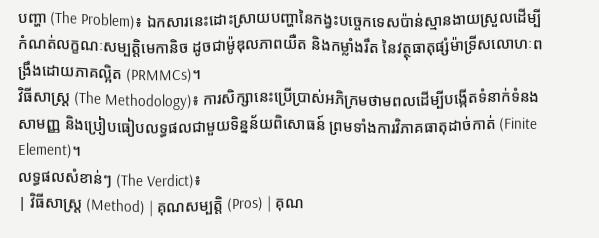បញ្ហា (The Problem)៖ ឯកសារនេះដោះស្រាយបញ្ហានៃកង្វះបច្ចេកទេសប៉ាន់ស្មានងាយស្រួលដើម្បីកំណត់លក្ខណៈសម្បត្តិមេកានិច ដូចជាម៉ូឌុលភាពយឺត និងកម្លាំងរឹត នៃវត្ថុធាតុផ្សំម៉ាទ្រីសលោហៈពង្រឹងដោយភាគល្អិត (PRMMCs)។
វិធីសាស្ត្រ (The Methodology)៖ ការសិក្សានេះប្រើប្រាស់អភិក្រមថាមពលដើម្បីបង្កើតទំនាក់ទំនងសាមញ្ញ និងប្រៀបធៀបលទ្ធផលជាមួយទិន្នន័យពិសោធន៍ ព្រមទាំងការវិភាគធាតុដាច់កាត់ (Finite Element)។
លទ្ធផលសំខាន់ៗ (The Verdict)៖
| វិធីសាស្ត្រ (Method) | គុណសម្បត្តិ (Pros) | គុណ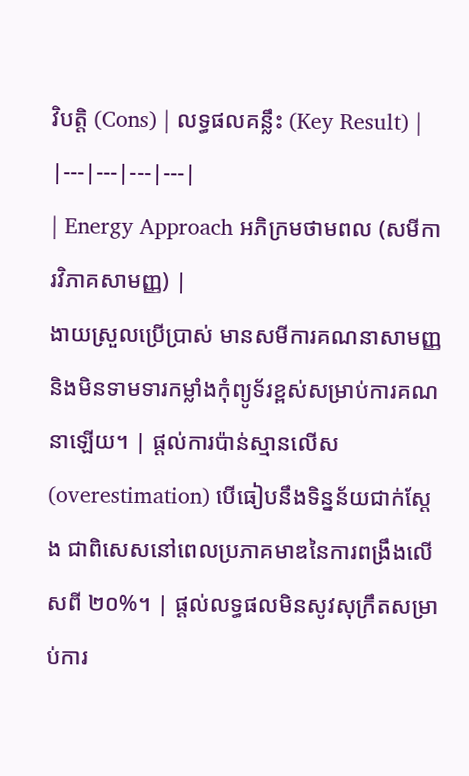វិបត្តិ (Cons) | លទ្ធផលគន្លឹះ (Key Result) |
|---|---|---|---|
| Energy Approach អភិក្រមថាមពល (សមីការវិភាគសាមញ្ញ) |
ងាយស្រួលប្រើប្រាស់ មានសមីការគណនាសាមញ្ញ និងមិនទាមទារកម្លាំងកុំព្យូទ័រខ្ពស់សម្រាប់ការគណនាឡើយ។ | ផ្តល់ការប៉ាន់ស្មានលើស (overestimation) បើធៀបនឹងទិន្នន័យជាក់ស្តែង ជាពិសេសនៅពេលប្រភាគមាឌនៃការពង្រឹងលើសពី ២០%។ | ផ្តល់លទ្ធផលមិនសូវសុក្រឹតសម្រាប់ការ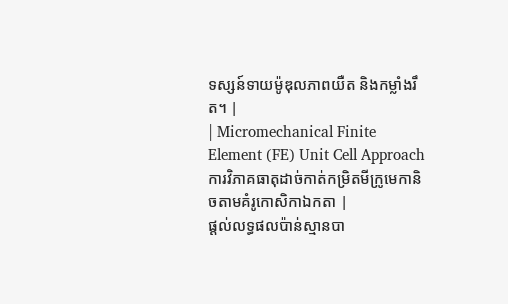ទស្សន៍ទាយម៉ូឌុលភាពយឺត និងកម្លាំងរឹត។ |
| Micromechanical Finite Element (FE) Unit Cell Approach ការវិភាគធាតុដាច់កាត់កម្រិតមីក្រូមេកានិចតាមគំរូកោសិកាឯកតា |
ផ្តល់លទ្ធផលប៉ាន់ស្មានបា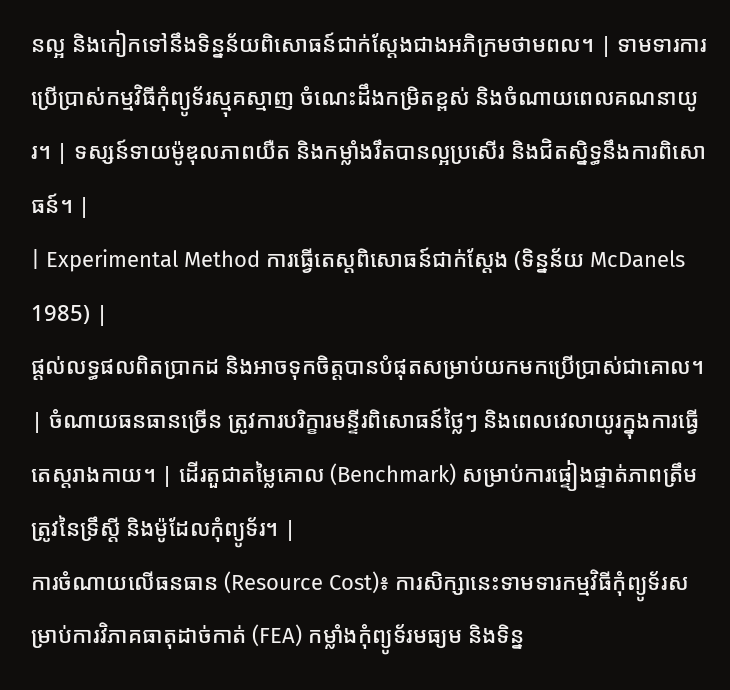នល្អ និងកៀកទៅនឹងទិន្នន័យពិសោធន៍ជាក់ស្តែងជាងអភិក្រមថាមពល។ | ទាមទារការប្រើប្រាស់កម្មវិធីកុំព្យូទ័រស្មុគស្មាញ ចំណេះដឹងកម្រិតខ្ពស់ និងចំណាយពេលគណនាយូរ។ | ទស្សន៍ទាយម៉ូឌុលភាពយឺត និងកម្លាំងរឹតបានល្អប្រសើរ និងជិតស្និទ្ធនឹងការពិសោធន៍។ |
| Experimental Method ការធ្វើតេស្តពិសោធន៍ជាក់ស្តែង (ទិន្នន័យ McDanels 1985) |
ផ្តល់លទ្ធផលពិតប្រាកដ និងអាចទុកចិត្តបានបំផុតសម្រាប់យកមកប្រើប្រាស់ជាគោល។ | ចំណាយធនធានច្រើន ត្រូវការបរិក្ខារមន្ទីរពិសោធន៍ថ្លៃៗ និងពេលវេលាយូរក្នុងការធ្វើតេស្តរាងកាយ។ | ដើរតួជាតម្លៃគោល (Benchmark) សម្រាប់ការផ្ទៀងផ្ទាត់ភាពត្រឹមត្រូវនៃទ្រឹស្តី និងម៉ូដែលកុំព្យូទ័រ។ |
ការចំណាយលើធនធាន (Resource Cost)៖ ការសិក្សានេះទាមទារកម្មវិធីកុំព្យូទ័រសម្រាប់ការវិភាគធាតុដាច់កាត់ (FEA) កម្លាំងកុំព្យូទ័រមធ្យម និងទិន្ន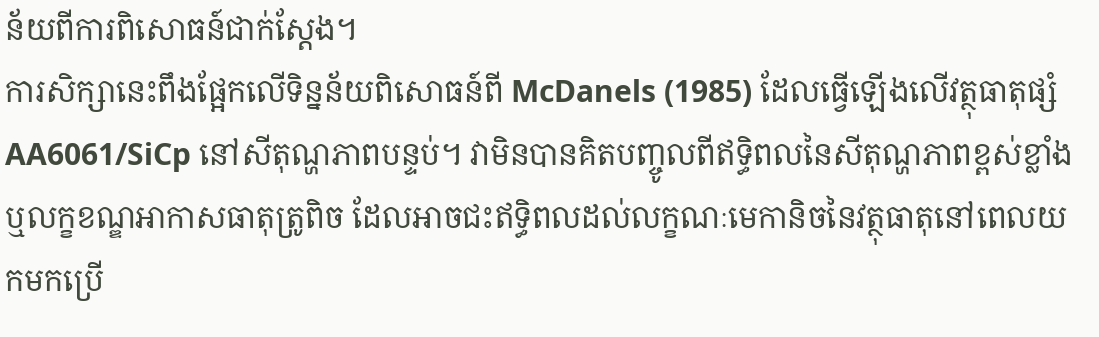ន័យពីការពិសោធន៍ជាក់ស្តែង។
ការសិក្សានេះពឹងផ្អែកលើទិន្នន័យពិសោធន៍ពី McDanels (1985) ដែលធ្វើឡើងលើវត្ថុធាតុផ្សំ AA6061/SiCp នៅសីតុណ្ហភាពបន្ទប់។ វាមិនបានគិតបញ្ចូលពីឥទ្ធិពលនៃសីតុណ្ហភាពខ្ពស់ខ្លាំង ឬលក្ខខណ្ឌអាកាសធាតុត្រូពិច ដែលអាចជះឥទ្ធិពលដល់លក្ខណៈមេកានិចនៃវត្ថុធាតុនៅពេលយកមកប្រើ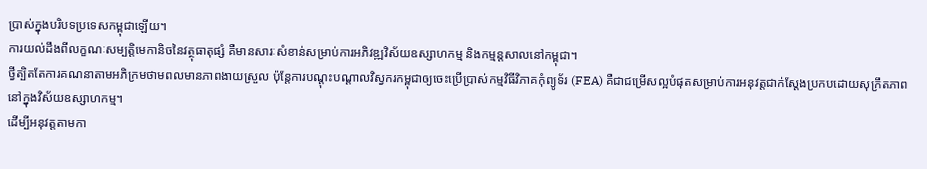ប្រាស់ក្នុងបរិបទប្រទេសកម្ពុជាឡើយ។
ការយល់ដឹងពីលក្ខណៈសម្បត្តិមេកានិចនៃវត្ថុធាតុផ្សំ គឺមានសារៈសំខាន់សម្រាប់ការអភិវឌ្ឍវិស័យឧស្សាហកម្ម និងកម្មន្តសាលនៅកម្ពុជា។
ថ្វីត្បិតតែការគណនាតាមអភិក្រមថាមពលមានភាពងាយស្រួល ប៉ុន្តែការបណ្តុះបណ្តាលវិស្វករកម្ពុជាឲ្យចេះប្រើប្រាស់កម្មវិធីវិភាគកុំព្យូទ័រ (FEA) គឺជាជម្រើសល្អបំផុតសម្រាប់ការអនុវត្តជាក់ស្តែងប្រកបដោយសុក្រឹតភាពនៅក្នុងវិស័យឧស្សាហកម្ម។
ដើម្បីអនុវត្តតាមកា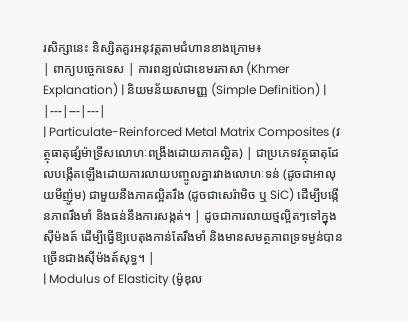រសិក្សានេះ និស្សិតគួរអនុវត្តតាមជំហានខាងក្រោម៖
| ពាក្យបច្ចេកទេស | ការពន្យល់ជាខេមរភាសា (Khmer Explanation) | និយមន័យសាមញ្ញ (Simple Definition) |
|---|---|---|
| Particulate-Reinforced Metal Matrix Composites (វត្ថុធាតុផ្សំម៉ាទ្រីសលោហៈពង្រឹងដោយភាគល្អិត) | ជាប្រភេទវត្ថុធាតុដែលបង្កើតឡើងដោយការលាយបញ្ចូលគ្នារវាងលោហៈទន់ (ដូចជាអាលុយមីញ៉ូម) ជាមួយនឹងភាគល្អិតរឹង (ដូចជាសេរ៉ាមិច ឬ SiC) ដើម្បីបង្កើនភាពរឹងមាំ និងធន់នឹងការសង្កត់។ | ដូចជាការលាយថ្មល្អិតៗទៅក្នុងស៊ីម៉ងត៍ ដើម្បីធ្វើឱ្យបេតុងកាន់តែរឹងមាំ និងមានសមត្ថភាពទ្រទម្ងន់បានច្រើនជាងស៊ីម៉ងត៍សុទ្ធ។ |
| Modulus of Elasticity (ម៉ូឌុល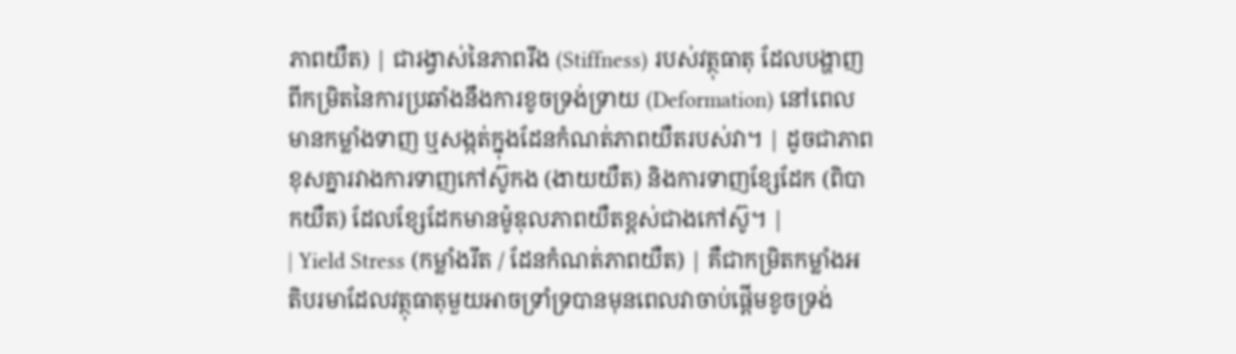ភាពយឺត) | ជារង្វាស់នៃភាពរឹង (Stiffness) របស់វត្ថុធាតុ ដែលបង្ហាញពីកម្រិតនៃការប្រឆាំងនឹងការខូចទ្រង់ទ្រាយ (Deformation) នៅពេលមានកម្លាំងទាញ ឬសង្កត់ក្នុងដែនកំណត់ភាពយឺតរបស់វា។ | ដូចជាភាពខុសគ្នារវាងការទាញកៅស៊ូកង (ងាយយឺត) និងការទាញខ្សែដែក (ពិបាកយឺត) ដែលខ្សែដែកមានម៉ូឌុលភាពយឺតខ្ពស់ជាងកៅស៊ូ។ |
| Yield Stress (កម្លាំងរឹត / ដែនកំណត់ភាពយឺត) | គឺជាកម្រិតកម្លាំងអតិបរមាដែលវត្ថុធាតុមួយអាចទ្រាំទ្របានមុនពេលវាចាប់ផ្តើមខូចទ្រង់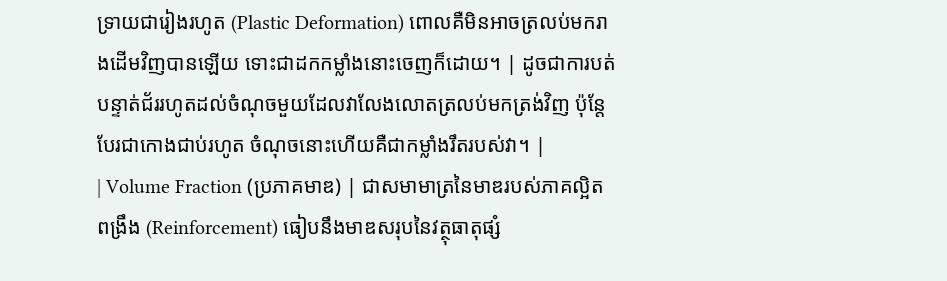ទ្រាយជារៀងរហូត (Plastic Deformation) ពោលគឺមិនអាចត្រលប់មករាងដើមវិញបានឡើយ ទោះជាដកកម្លាំងនោះចេញក៏ដោយ។ | ដូចជាការបត់បន្ទាត់ជ័ររហូតដល់ចំណុចមួយដែលវាលែងលោតត្រលប់មកត្រង់វិញ ប៉ុន្តែបែរជាកោងជាប់រហូត ចំណុចនោះហើយគឺជាកម្លាំងរឹតរបស់វា។ |
| Volume Fraction (ប្រភាគមាឌ) | ជាសមាមាត្រនៃមាឌរបស់ភាគល្អិតពង្រឹង (Reinforcement) ធៀបនឹងមាឌសរុបនៃវត្ថុធាតុផ្សំ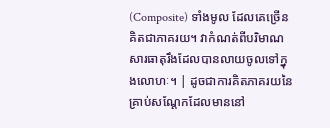(Composite) ទាំងមូល ដែលគេច្រើនគិតជាភាគរយ។ វាកំណត់ពីបរិមាណសារធាតុរឹងដែលបានលាយចូលទៅក្នុងលោហៈ។ | ដូចជាការគិតភាគរយនៃគ្រាប់សណ្តែកដែលមាននៅ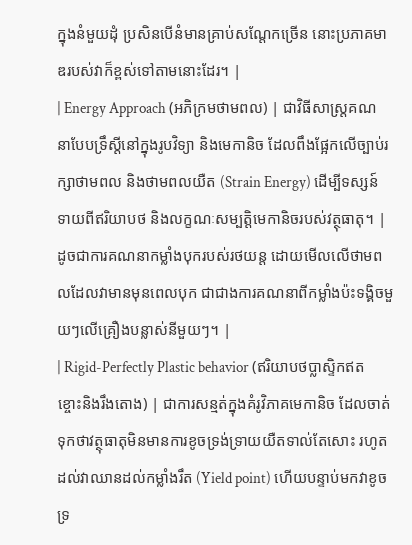ក្នុងនំមួយដុំ ប្រសិនបើនំមានគ្រាប់សណ្តែកច្រើន នោះប្រភាគមាឌរបស់វាក៏ខ្ពស់ទៅតាមនោះដែរ។ |
| Energy Approach (អភិក្រមថាមពល) | ជាវិធីសាស្ត្រគណនាបែបទ្រឹស្តីនៅក្នុងរូបវិទ្យា និងមេកានិច ដែលពឹងផ្អែកលើច្បាប់រក្សាថាមពល និងថាមពលយឺត (Strain Energy) ដើម្បីទស្សន៍ទាយពីឥរិយាបថ និងលក្ខណៈសម្បត្តិមេកានិចរបស់វត្ថុធាតុ។ | ដូចជាការគណនាកម្លាំងបុករបស់រថយន្ត ដោយមើលលើថាមពលដែលវាមានមុនពេលបុក ជាជាងការគណនាពីកម្លាំងប៉ះទង្គិចមួយៗលើគ្រឿងបន្លាស់នីមួយៗ។ |
| Rigid-Perfectly Plastic behavior (ឥរិយាបថប្លាស្ទិកឥតខ្ចោះនិងរឹងតោង) | ជាការសន្មត់ក្នុងគំរូវិភាគមេកានិច ដែលចាត់ទុកថាវត្ថុធាតុមិនមានការខូចទ្រង់ទ្រាយយឺតទាល់តែសោះ រហូតដល់វាឈានដល់កម្លាំងរឹត (Yield point) ហើយបន្ទាប់មកវាខូចទ្រ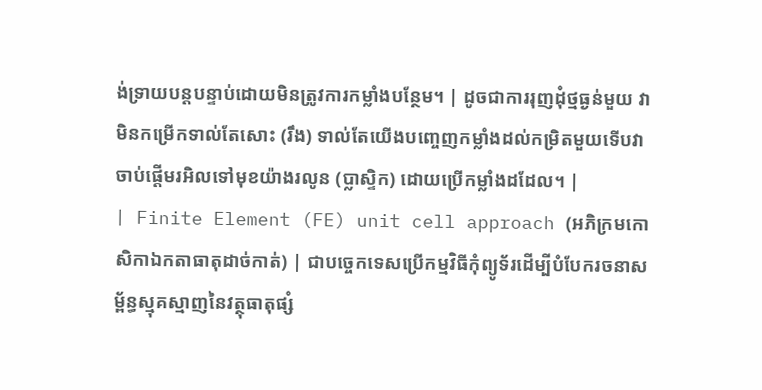ង់ទ្រាយបន្តបន្ទាប់ដោយមិនត្រូវការកម្លាំងបន្ថែម។ | ដូចជាការរុញដុំថ្មធ្ងន់មួយ វាមិនកម្រើកទាល់តែសោះ (រឹង) ទាល់តែយើងបញ្ចេញកម្លាំងដល់កម្រិតមួយទើបវាចាប់ផ្តើមរអិលទៅមុខយ៉ាងរលូន (ប្លាស្ទិក) ដោយប្រើកម្លាំងដដែល។ |
| Finite Element (FE) unit cell approach (អភិក្រមកោសិកាឯកតាធាតុដាច់កាត់) | ជាបច្ចេកទេសប្រើកម្មវិធីកុំព្យូទ័រដើម្បីបំបែករចនាសម្ព័ន្ធស្មុគស្មាញនៃវត្ថុធាតុផ្សំ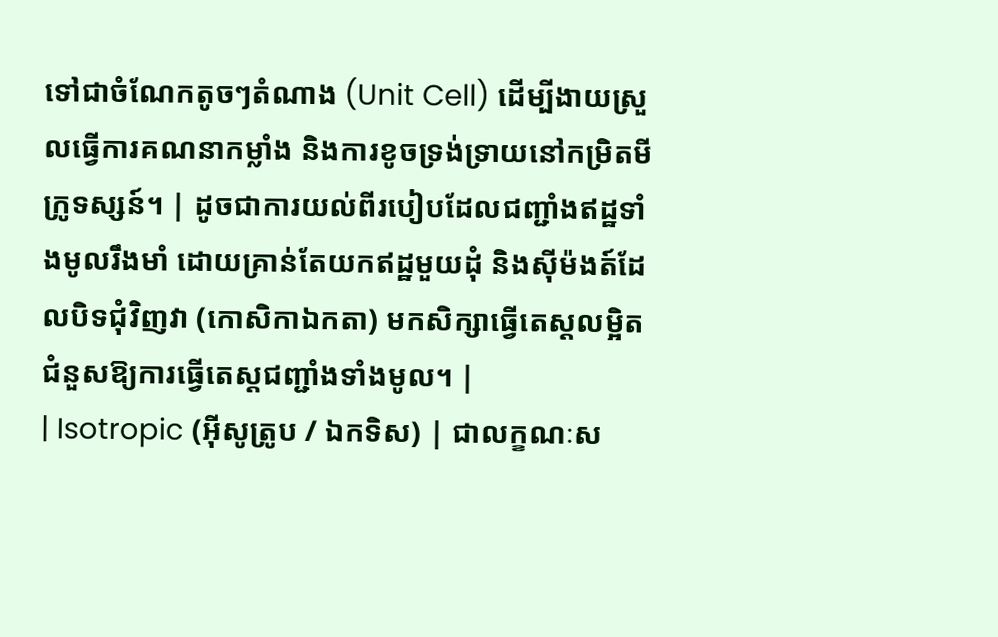ទៅជាចំណែកតូចៗតំណាង (Unit Cell) ដើម្បីងាយស្រួលធ្វើការគណនាកម្លាំង និងការខូចទ្រង់ទ្រាយនៅកម្រិតមីក្រូទស្សន៍។ | ដូចជាការយល់ពីរបៀបដែលជញ្ជាំងឥដ្ឋទាំងមូលរឹងមាំ ដោយគ្រាន់តែយកឥដ្ឋមួយដុំ និងស៊ីម៉ងត៍ដែលបិទជុំវិញវា (កោសិកាឯកតា) មកសិក្សាធ្វើតេស្តលម្អិតជំនួសឱ្យការធ្វើតេស្តជញ្ជាំងទាំងមូល។ |
| Isotropic (អ៊ីសូត្រូប / ឯកទិស) | ជាលក្ខណៈស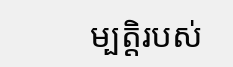ម្បត្តិរបស់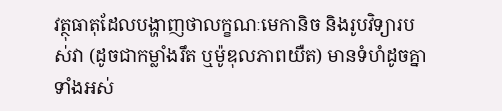វត្ថុធាតុដែលបង្ហាញថាលក្ខណៈមេកានិច និងរូបវិទ្យារបស់វា (ដូចជាកម្លាំងរឹត ឬម៉ូឌុលភាពយឺត) មានទំហំដូចគ្នាទាំងអស់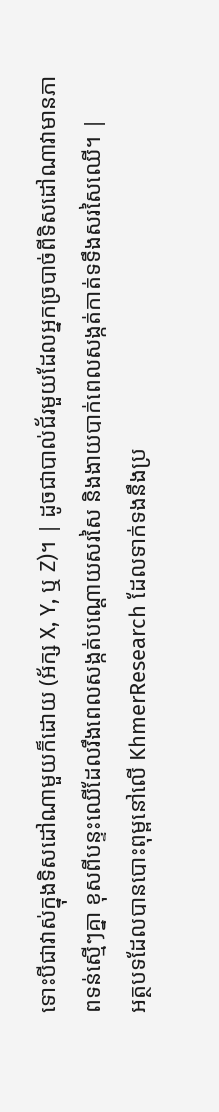ទោះបីជាវាស់ក្នុងទិសដៅណាមួយក៏ដោយ (អ័ក្ស X, Y, ឬ Z)។ | ដូចជាបាល់ជ័រមួយដែលអ្នកច្របាច់ពីទិសដៅណាវាមានភាពទន់ស្មើៗគ្នា ខុសពីបន្ទះឈើដែលរឹងពេលសង្កត់បណ្ដោយសរសៃ និងងាយបាក់ពេលសង្កត់កាត់ទទឹងសរសៃឈើ។ |
អត្ថបទដែលបានបោះពុម្ពនៅលើ KhmerResearch ដែលទាក់ទងនឹងប្រ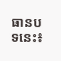ធានបទនេះ៖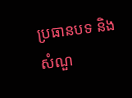ប្រធានបទ និងសំណួ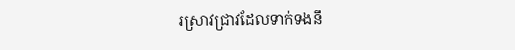រស្រាវជ្រាវដែលទាក់ទងនឹ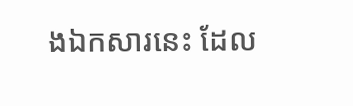ងឯកសារនេះ ដែល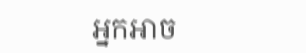អ្នកអាច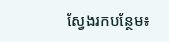ស្វែងរកបន្ថែម៖